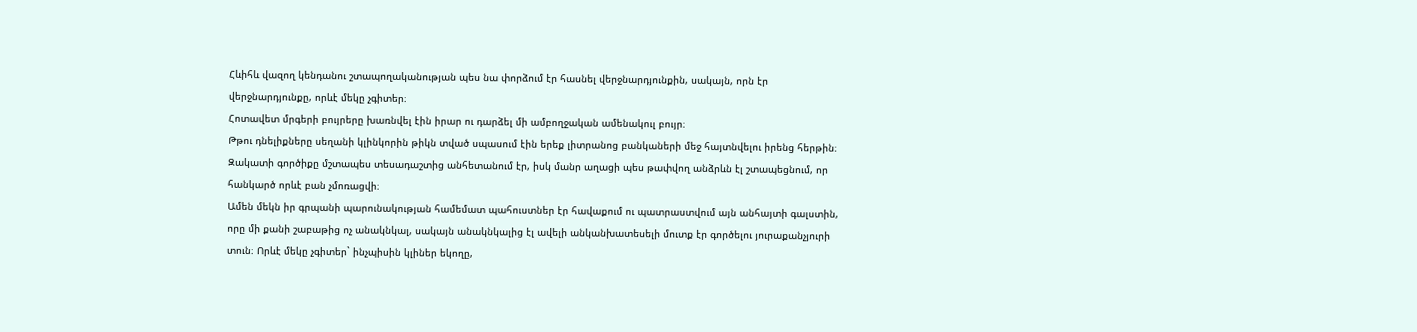Հևիհև վազող կենդանու շտապողականության պես նա փորձում էր հասնել վերջնարդյունքին, սակայն, որն էր վերջնարդյունքը, որևէ մեկը չգիտեր։
Հոտավետ մրգերի բույրերը խառնվել էին իրար ու դարձել մի ամբողջական ամենակուլ բույր։
Թթու դնելիքները սեղանի կլինկորին թիկն տված սպասում էին երեք լիտրանոց բանկաների մեջ հայտնվելու իրենց հերթին։ Զակատի գործիքը մշտապես տեսադաշտից անհետանում էր, իսկ մանր աղացի պես թափվող անձրևն էլ շտապեցնում, որ հանկարծ որևէ բան չմոռացվի։
Ամեն մեկն իր գրպանի պարունակության համեմատ պահուստներ էր հավաքում ու պատրաստվում այն անհայտի գալստին, որը մի քանի շաբաթից ոչ անակնկալ, սակայն անակնկալից էլ ավելի անկանխատեսելի մուտք էր գործելու յուրաքանչյուրի տուն։ Որևէ մեկը չգիտեր` ինչպիսին կլիներ եկողը,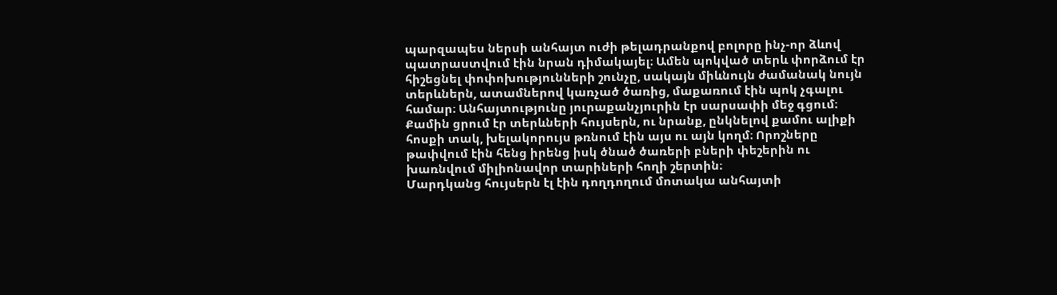պարզապես ներսի անհայտ ուժի թելադրանքով բոլորը ինչ-որ ձևով պատրաստվում էին նրան դիմակայել։ Ամեն պոկված տերև փորձում էր հիշեցնել փոփոխությունների շունչը, սակայն միևնույն ժամանակ նույն տերևներն, ատամներով կառչած ծառից, մաքառում էին պոկ չգալու համար։ Անհայտությունը յուրաքանչյուրին էր սարսափի մեջ գցում։ Քամին ցրում էր տերևների հույսերն, ու նրանք, ընկնելով քամու ալիքի հոսքի տակ, խելակորույս թռնում էին այս ու այն կողմ։ Որոշները թափվում էին հենց իրենց իսկ ծնած ծառերի բների փեշերին ու խառնվում միլիոնավոր տարիների հողի շերտին։
Մարդկանց հույսերն էլ էին դողդողում մոտակա անհայտի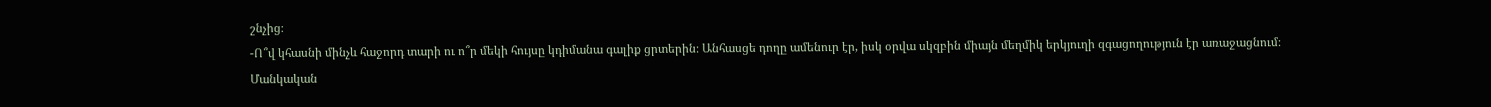շնչից։
-Ո՞վ կհասնի մինչև հաջորդ տարի ու ո՞ր մեկի հույսը կդիմանա գալիք ցրտերին։ Անհասցե դողը ամենուր էր, իսկ օրվա սկզբին միայն մեղմիկ երկյուղի զգացողություն էր առաջացնում։
Մանկական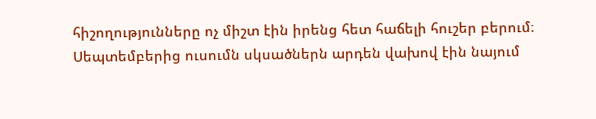հիշողությունները ոչ միշտ էին իրենց հետ հաճելի հուշեր բերում։ Սեպտեմբերից ուսումն սկսածներն արդեն վախով էին նայում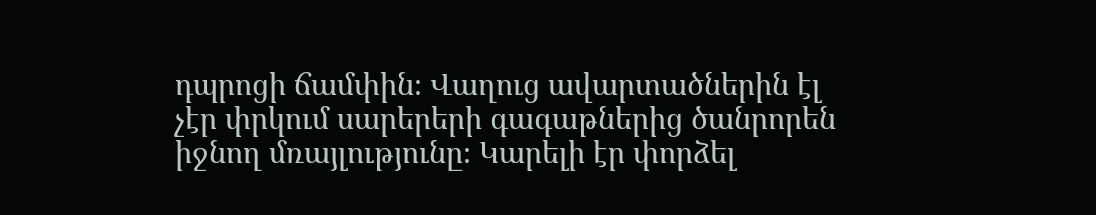դպրոցի ճամփին։ Վաղուց ավարտածներին էլ չէր փրկում սարերերի գագաթներից ծանրորեն իջնող մռայլությունը։ Կարելի էր փորձել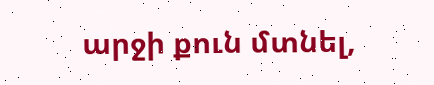արջի քուն մտնել,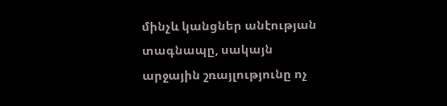մինչև կանցներ անէության տագնապը, սակայն արջային շռայլությունը ոչ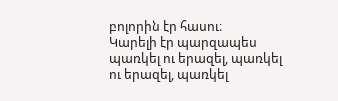բոլորին էր հասու։
Կարելի էր պարզապես պառկել ու երազել, պառկել ու երազել, պառկել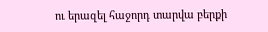ու երազել հաջորդ տարվա բերքի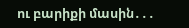ու բարիքի մասին․․․